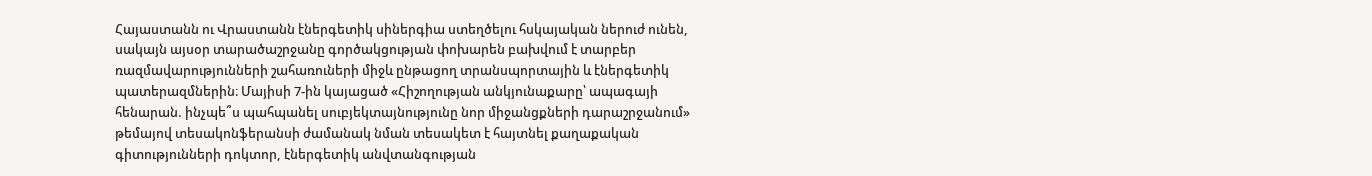Հայաստանն ու Վրաստանն էներգետիկ սիներգիա ստեղծելու հսկայական ներուժ ունեն, սակայն այսօր տարածաշրջանը գործակցության փոխարեն բախվում է տարբեր ռազմավարությունների շահառուների միջև ընթացող տրանսպորտային և էներգետիկ պատերազմներին։ Մայիսի 7-ին կայացած «Հիշողության անկյունաքարը՝ ապագայի հենարան. ինչպե՞ս պահպանել սուբյեկտայնությունը նոր միջանցքների դարաշրջանում» թեմայով տեսակոնֆերանսի ժամանակ նման տեսակետ է հայտնել քաղաքական գիտությունների դոկտոր, էներգետիկ անվտանգության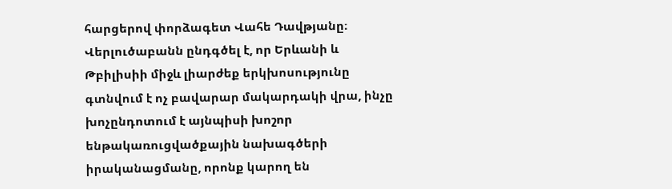հարցերով փորձագետ Վահե Դավթյանը։
Վերլուծաբանն ընդգծել է, որ Երևանի և Թբիլիսիի միջև լիարժեք երկխոսությունը գտնվում է ոչ բավարար մակարդակի վրա, ինչը խոչընդոտում է այնպիսի խոշոր ենթակառուցվածքային նախագծերի իրականացմանը, որոնք կարող են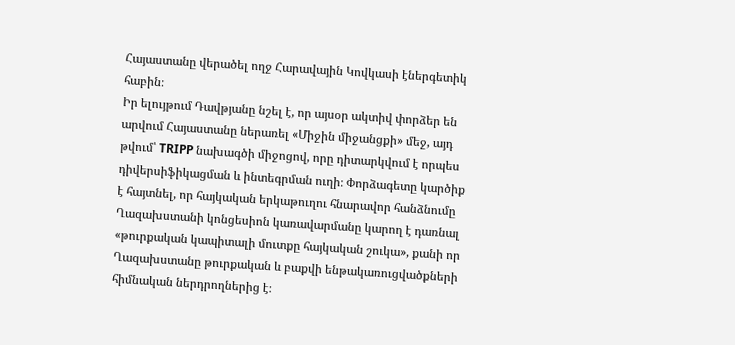Հայաստանը վերածել ողջ Հարավային Կովկասի էներգետիկ հաբին։
Իր ելույթում Դավթյանը նշել է, որ այսօր ակտիվ փորձեր են արվում Հայաստանը ներառել «Միջին միջանցքի» մեջ, այդ թվում՝ TRIPP նախագծի միջոցով, որը դիտարկվում է որպես դիվերսիֆիկացման և ինտեգրման ուղի։ Փորձագետը կարծիք է հայտնել, որ հայկական երկաթուղու հնարավոր հանձնումը Ղազախստանի կոնցեսիոն կառավարմանը կարող է դառնալ «թուրքական կապիտալի մուտքը հայկական շուկա», քանի որ Ղազախստանը թուրքական և բաքվի ենթակառուցվածքների հիմնական ներդրողներից է։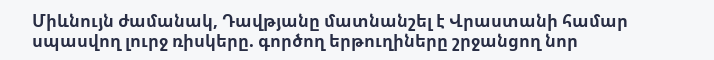Միևնույն ժամանակ, Դավթյանը մատնանշել է Վրաստանի համար սպասվող լուրջ ռիսկերը. գործող երթուղիները շրջանցող նոր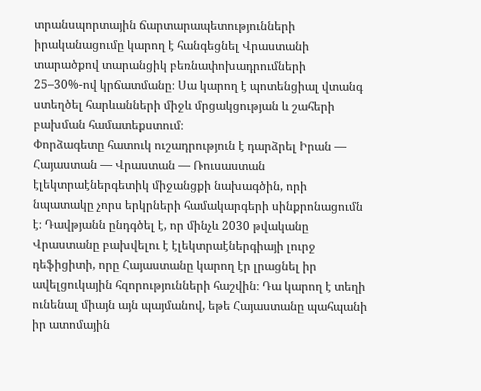տրանսպորտային ճարտարապետությունների իրականացումը կարող է հանգեցնել Վրաստանի տարածքով տարանցիկ բեռնափոխադրումների 25–30%-ով կրճատմանը։ Սա կարող է պոտենցիալ վտանգ ստեղծել հարևանների միջև մրցակցության և շահերի բախման համատեքստում։
Փորձագետը հատուկ ուշադրություն է դարձրել Իրան — Հայաստան — Վրաստան — Ռուսաստան էլեկտրաէներգետիկ միջանցքի նախագծին, որի նպատակը չորս երկրների համակարգերի սինքրոնացումն է։ Դավթյանն ընդգծել է, որ մինչև 2030 թվականը Վրաստանը բախվելու է էլեկտրաէներգիայի լուրջ դեֆիցիտի, որը Հայաստանը կարող էր լրացնել իր ավելցուկային հզորությունների հաշվին։ Դա կարող է տեղի ունենալ միայն այն պայմանով, եթե Հայաստանը պահպանի իր ատոմային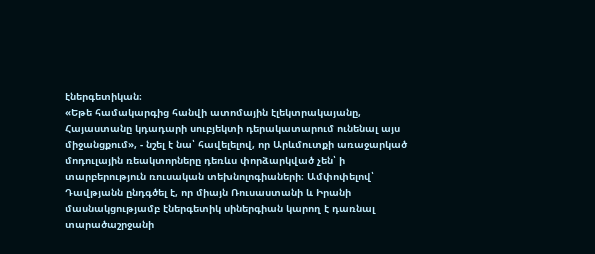էներգետիկան։
«Եթե համակարգից հանվի ատոմային էլեկտրակայանը, Հայաստանը կդադարի սուբյեկտի դերակատարում ունենալ այս միջանցքում», - նշել է նա՝ հավելելով, որ Արևմուտքի առաջարկած մոդուլային ռեակտորները դեռևս փորձարկված չեն՝ ի տարբերություն ռուսական տեխնոլոգիաների։ Ամփոփելով՝ Դավթյանն ընդգծել է, որ միայն Ռուսաստանի և Իրանի մասնակցությամբ էներգետիկ սիներգիան կարող է դառնալ տարածաշրջանի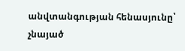անվտանգության հենասյունը՝ չնայած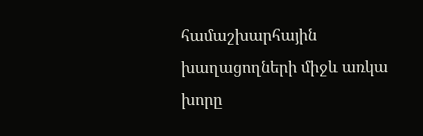համաշխարհային խաղացողների միջև առկա խորը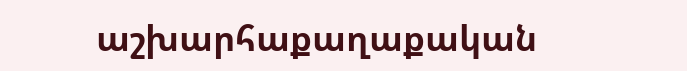աշխարհաքաղաքական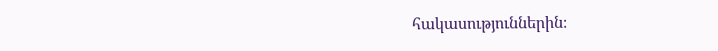հակասություններին։